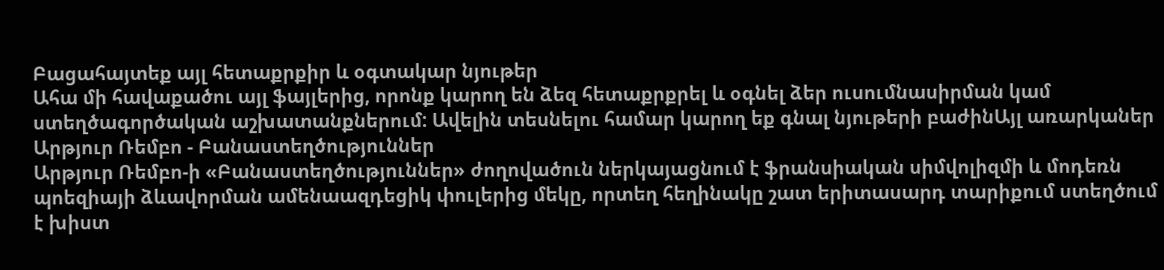Բացահայտեք այլ հետաքրքիր և օգտակար նյութեր
Ահա մի հավաքածու այլ ֆայլերից, որոնք կարող են ձեզ հետաքրքրել և օգնել ձեր ուսումնասիրման կամ ստեղծագործական աշխատանքներում: Ավելին տեսնելու համար կարող եք գնալ նյութերի բաժինԱյլ առարկաներ
Արթյուր Ռեմբո - Բանաստեղծություններ
Արթյուր Ռեմբո-ի «Բանաստեղծություններ» ժողովածուն ներկայացնում է ֆրանսիական սիմվոլիզմի և մոդեռն պոեզիայի ձևավորման ամենաազդեցիկ փուլերից մեկը, որտեղ հեղինակը շատ երիտասարդ տարիքում ստեղծում է խիստ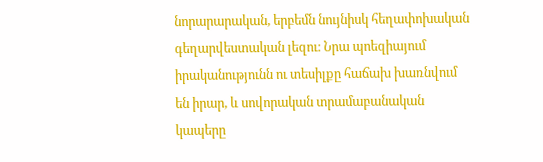նորարարական, երբեմն նույնիսկ հեղափոխական գեղարվեստական լեզու։ Նրա պոեզիայում իրականությունն ու տեսիլքը հաճախ խառնվում են իրար, և սովորական տրամաբանական կապերը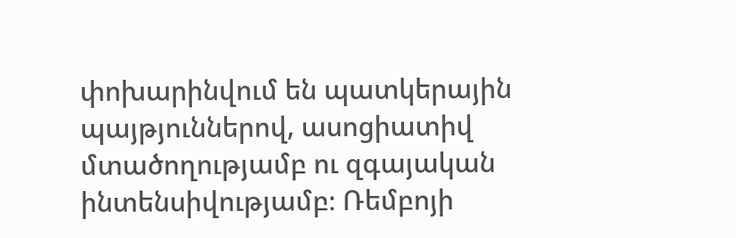փոխարինվում են պատկերային պայթյուններով, ասոցիատիվ մտածողությամբ ու զգայական ինտենսիվությամբ։ Ռեմբոյի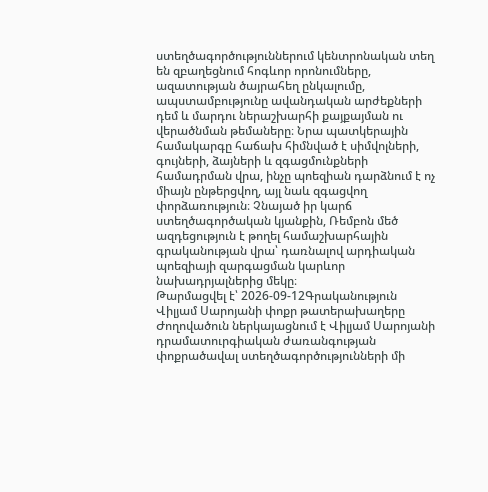ստեղծագործություններում կենտրոնական տեղ են զբաղեցնում հոգևոր որոնումները, ազատության ծայրահեղ ընկալումը, ապստամբությունը ավանդական արժեքների դեմ և մարդու ներաշխարհի քայքայման ու վերածնման թեմաները։ Նրա պատկերային համակարգը հաճախ հիմնված է սիմվոլների, գույների, ձայների և զգացմունքների համադրման վրա, ինչը պոեզիան դարձնում է ոչ միայն ընթերցվող, այլ նաև զգացվող փորձառություն։ Չնայած իր կարճ ստեղծագործական կյանքին, Ռեմբոն մեծ ազդեցություն է թողել համաշխարհային գրականության վրա՝ դառնալով արդիական պոեզիայի զարգացման կարևոր նախադրյալներից մեկը։
Թարմացվել է՝ 2026-09-12Գրականություն
Վիլյամ Սարոյանի փոքր թատերախաղերը
Ժողովածուն ներկայացնում է Վիլյամ Սարոյանի դրամատուրգիական ժառանգության փոքրածավալ ստեղծագործությունների մի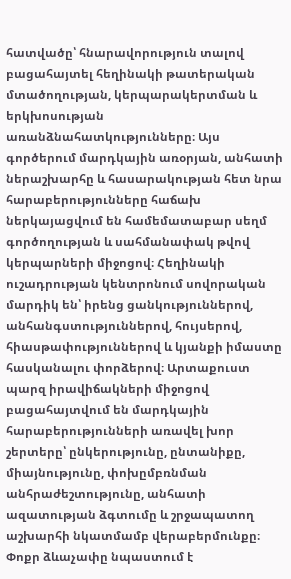հատվածը՝ հնարավորություն տալով բացահայտել հեղինակի թատերական մտածողության, կերպարակերտման և երկխոսության առանձնահատկությունները։ Այս գործերում մարդկային առօրյան, անհատի ներաշխարհը և հասարակության հետ նրա հարաբերությունները հաճախ ներկայացվում են համեմատաբար սեղմ գործողության և սահմանափակ թվով կերպարների միջոցով։ Հեղինակի ուշադրության կենտրոնում սովորական մարդիկ են՝ իրենց ցանկություններով, անհանգստություններով, հույսերով, հիասթափություններով և կյանքի իմաստը հասկանալու փորձերով։ Արտաքուստ պարզ իրավիճակների միջոցով բացահայտվում են մարդկային հարաբերությունների առավել խոր շերտերը՝ ընկերությունը, ընտանիքը, միայնությունը, փոխըմբռնման անհրաժեշտությունը, անհատի ազատության ձգտումը և շրջապատող աշխարհի նկատմամբ վերաբերմունքը։ Փոքր ձևաչափը նպաստում է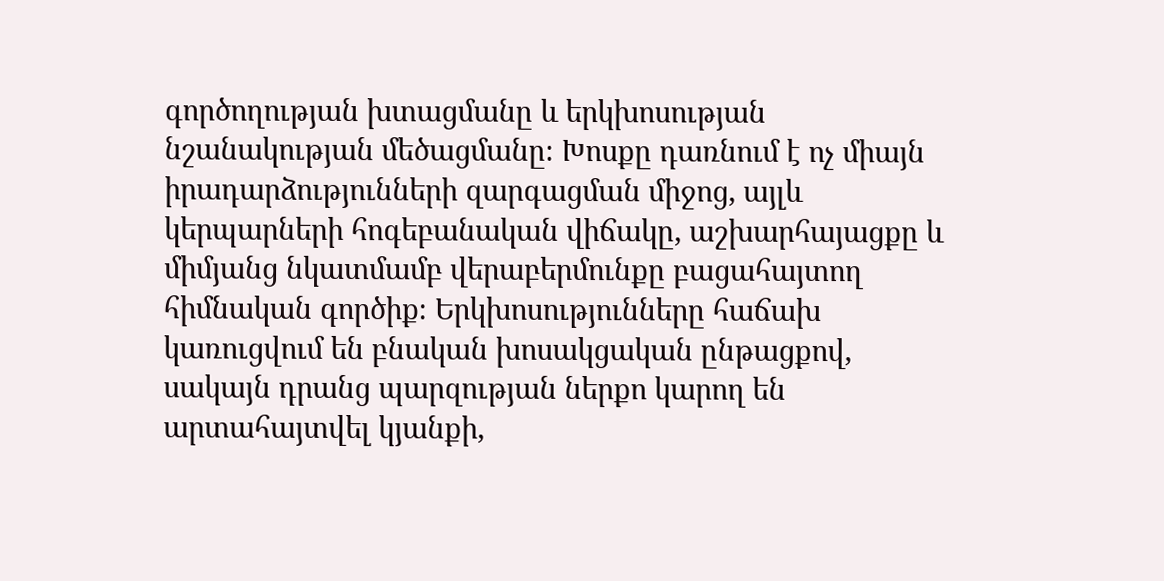գործողության խտացմանը և երկխոսության նշանակության մեծացմանը։ Խոսքը դառնում է ոչ միայն իրադարձությունների զարգացման միջոց, այլև կերպարների հոգեբանական վիճակը, աշխարհայացքը և միմյանց նկատմամբ վերաբերմունքը բացահայտող հիմնական գործիք։ Երկխոսությունները հաճախ կառուցվում են բնական խոսակցական ընթացքով, սակայն դրանց պարզության ներքո կարող են արտահայտվել կյանքի,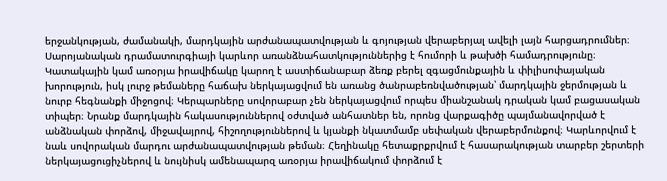երջանկության, ժամանակի, մարդկային արժանապատվության և գոյության վերաբերյալ ավելի լայն հարցադրումներ։ Սարոյանական դրամատուրգիայի կարևոր առանձնահատկություններից է հումորի և թախծի համադրությունը։ Կատակային կամ առօրյա իրավիճակը կարող է աստիճանաբար ձեռք բերել զգացմունքային և փիլիսոփայական խորություն, իսկ լուրջ թեմաները հաճախ ներկայացվում են առանց ծանրաբեռնվածության՝ մարդկային ջերմության և նուրբ հեգնանքի միջոցով։ Կերպարները սովորաբար չեն ներկայացվում որպես միանշանակ դրական կամ բացասական տիպեր։ Նրանք մարդկային հակասություններով օժտված անհատներ են, որոնց վարքագիծը պայմանավորված է անձնական փորձով, միջավայրով, հիշողություններով և կյանքի նկատմամբ սեփական վերաբերմունքով։ Կարևորվում է նաև սովորական մարդու արժանապատվության թեման։ Հեղինակը հետաքրքրվում է հասարակության տարբեր շերտերի ներկայացուցիչներով և նույնիսկ ամենապարզ առօրյա իրավիճակում փորձում է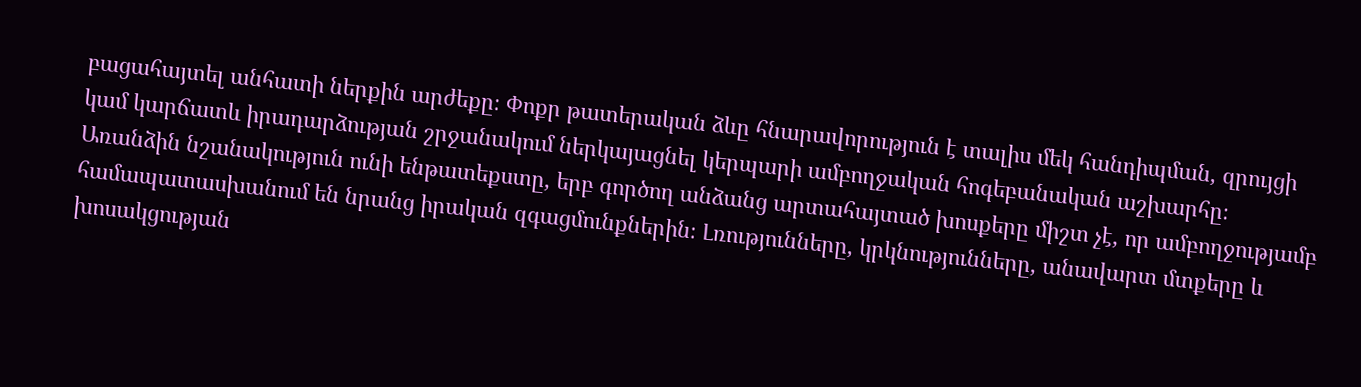բացահայտել անհատի ներքին արժեքը։ Փոքր թատերական ձևը հնարավորություն է տալիս մեկ հանդիպման, զրույցի կամ կարճատև իրադարձության շրջանակում ներկայացնել կերպարի ամբողջական հոգեբանական աշխարհը։ Առանձին նշանակություն ունի ենթատեքստը, երբ գործող անձանց արտահայտած խոսքերը միշտ չէ, որ ամբողջությամբ համապատասխանում են նրանց իրական զգացմունքներին։ Լռությունները, կրկնությունները, անավարտ մտքերը և խոսակցության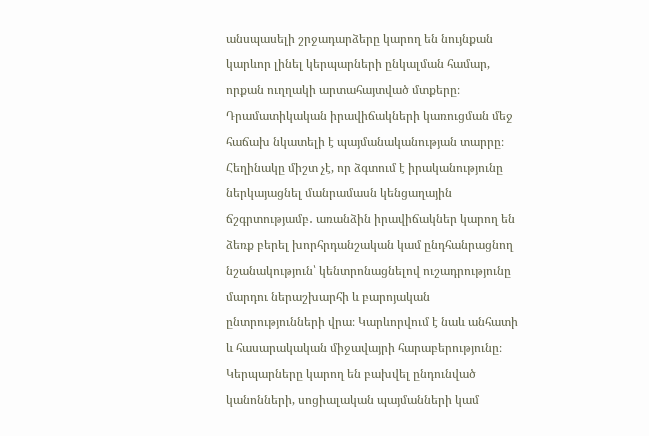անսպասելի շրջադարձերը կարող են նույնքան կարևոր լինել կերպարների ընկալման համար, որքան ուղղակի արտահայտված մտքերը։ Դրամատիկական իրավիճակների կառուցման մեջ հաճախ նկատելի է պայմանականության տարրը։ Հեղինակը միշտ չէ, որ ձգտում է իրականությունը ներկայացնել մանրամասն կենցաղային ճշգրտությամբ․ առանձին իրավիճակներ կարող են ձեռք բերել խորհրդանշական կամ ընդհանրացնող նշանակություն՝ կենտրոնացնելով ուշադրությունը մարդու ներաշխարհի և բարոյական ընտրությունների վրա։ Կարևորվում է նաև անհատի և հասարակական միջավայրի հարաբերությունը։ Կերպարները կարող են բախվել ընդունված կանոնների, սոցիալական պայմանների կամ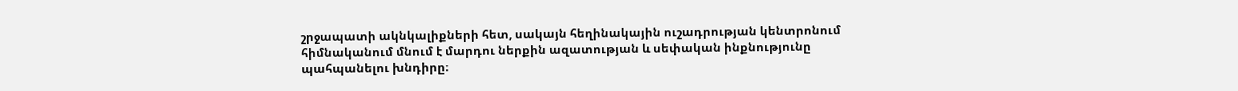շրջապատի ակնկալիքների հետ, սակայն հեղինակային ուշադրության կենտրոնում հիմնականում մնում է մարդու ներքին ազատության և սեփական ինքնությունը պահպանելու խնդիրը։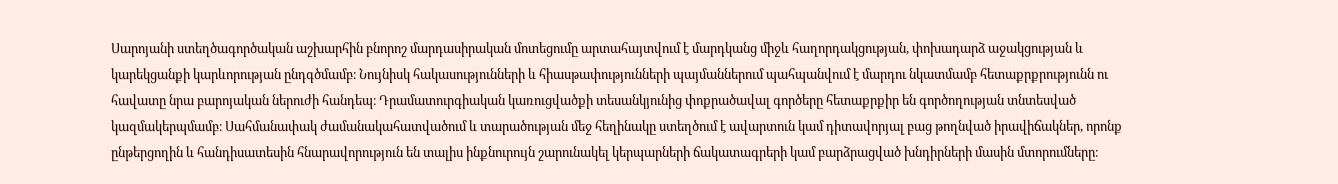Սարոյանի ստեղծագործական աշխարհին բնորոշ մարդասիրական մոտեցումը արտահայտվում է մարդկանց միջև հաղորդակցության, փոխադարձ աջակցության և կարեկցանքի կարևորության ընդգծմամբ։ Նույնիսկ հակասությունների և հիասթափությունների պայմաններում պահպանվում է մարդու նկատմամբ հետաքրքրությունն ու հավատը նրա բարոյական ներուժի հանդեպ։ Դրամատուրգիական կառուցվածքի տեսանկյունից փոքրածավալ գործերը հետաքրքիր են գործողության տնտեսված կազմակերպմամբ։ Սահմանափակ ժամանակահատվածում և տարածության մեջ հեղինակը ստեղծում է ավարտուն կամ դիտավորյալ բաց թողնված իրավիճակներ, որոնք ընթերցողին և հանդիսատեսին հնարավորություն են տալիս ինքնուրույն շարունակել կերպարների ճակատագրերի կամ բարձրացված խնդիրների մասին մտորումները։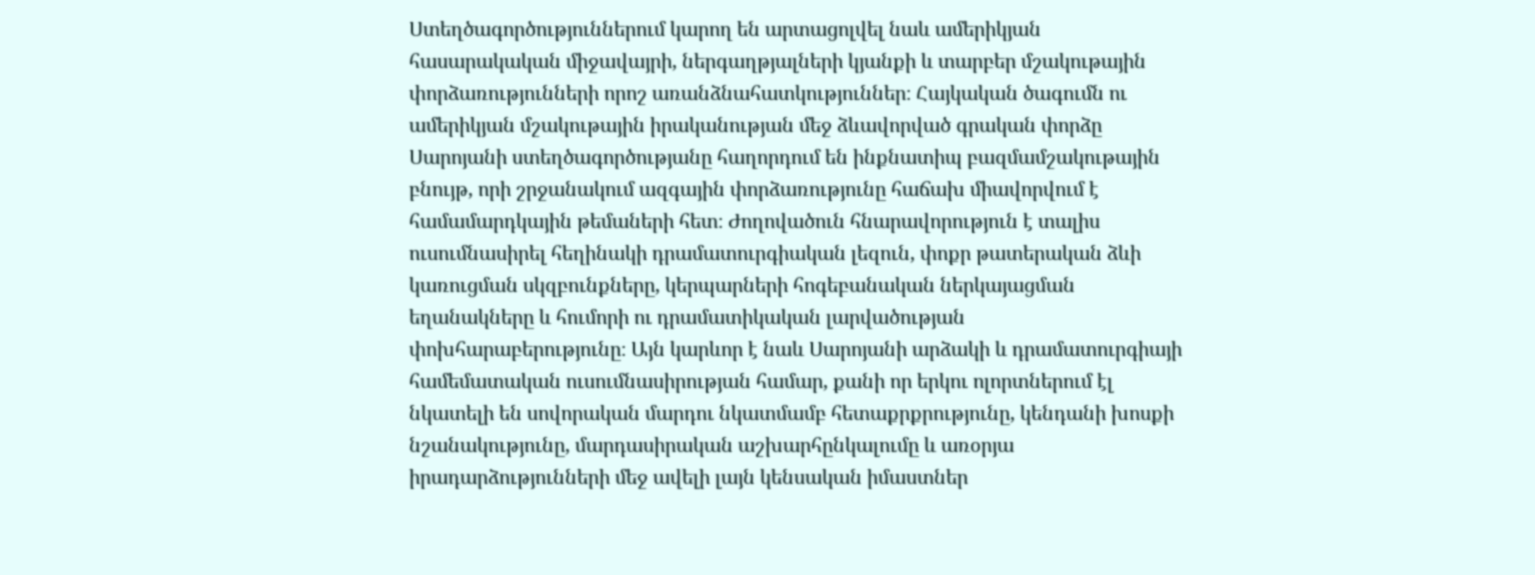Ստեղծագործություններում կարող են արտացոլվել նաև ամերիկյան հասարակական միջավայրի, ներգաղթյալների կյանքի և տարբեր մշակութային փորձառությունների որոշ առանձնահատկություններ։ Հայկական ծագումն ու ամերիկյան մշակութային իրականության մեջ ձևավորված գրական փորձը Սարոյանի ստեղծագործությանը հաղորդում են ինքնատիպ բազմամշակութային բնույթ, որի շրջանակում ազգային փորձառությունը հաճախ միավորվում է համամարդկային թեմաների հետ։ Ժողովածուն հնարավորություն է տալիս ուսումնասիրել հեղինակի դրամատուրգիական լեզուն, փոքր թատերական ձևի կառուցման սկզբունքները, կերպարների հոգեբանական ներկայացման եղանակները և հումորի ու դրամատիկական լարվածության փոխհարաբերությունը։ Այն կարևոր է նաև Սարոյանի արձակի և դրամատուրգիայի համեմատական ուսումնասիրության համար, քանի որ երկու ոլորտներում էլ նկատելի են սովորական մարդու նկատմամբ հետաքրքրությունը, կենդանի խոսքի նշանակությունը, մարդասիրական աշխարհընկալումը և առօրյա իրադարձությունների մեջ ավելի լայն կենսական իմաստներ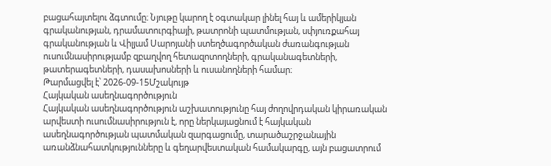բացահայտելու ձգտումը։ Նյութը կարող է օգտակար լինել հայ և ամերիկյան գրականության, դրամատուրգիայի, թատրոնի պատմության, սփյուռքահայ գրականության և Վիլյամ Սարոյանի ստեղծագործական ժառանգության ուսումնասիրությամբ զբաղվող հետազոտողների, գրականագետների, թատերագետների, դասախոսների և ուսանողների համար։
Թարմացվել է՝ 2026-09-15Մշակույթ
Հայկական ասեղնագործություն
Հայկական ասեղնագործություն աշխատությունը հայ ժողովրդական կիրառական արվեստի ուսումնասիրություն է, որը ներկայացնում է հայկական ասեղնագործության պատմական զարգացումը, տարածաշրջանային առանձնահատկությունները և գեղարվեստական համակարգը, այն բացատրում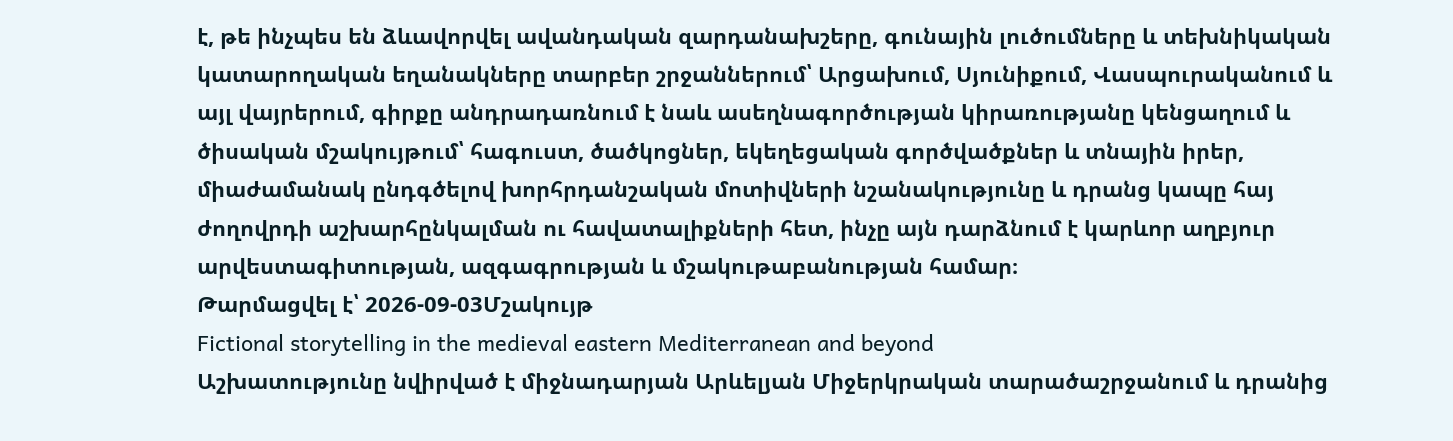է, թե ինչպես են ձևավորվել ավանդական զարդանախշերը, գունային լուծումները և տեխնիկական կատարողական եղանակները տարբեր շրջաններում՝ Արցախում, Սյունիքում, Վասպուրականում և այլ վայրերում, գիրքը անդրադառնում է նաև ասեղնագործության կիրառությանը կենցաղում և ծիսական մշակույթում՝ հագուստ, ծածկոցներ, եկեղեցական գործվածքներ և տնային իրեր, միաժամանակ ընդգծելով խորհրդանշական մոտիվների նշանակությունը և դրանց կապը հայ ժողովրդի աշխարհընկալման ու հավատալիքների հետ, ինչը այն դարձնում է կարևոր աղբյուր արվեստագիտության, ազգագրության և մշակութաբանության համար։
Թարմացվել է՝ 2026-09-03Մշակույթ
Fictional storytelling in the medieval eastern Mediterranean and beyond
Աշխատությունը նվիրված է միջնադարյան Արևելյան Միջերկրական տարածաշրջանում և դրանից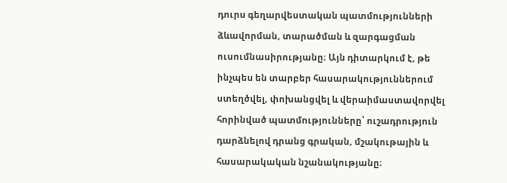դուրս գեղարվեստական պատմությունների ձևավորման, տարածման և զարգացման ուսումնասիրությանը։ Այն դիտարկում է, թե ինչպես են տարբեր հասարակություններում ստեղծվել, փոխանցվել և վերաիմաստավորվել հորինված պատմությունները՝ ուշադրություն դարձնելով դրանց գրական, մշակութային և հասարակական նշանակությանը։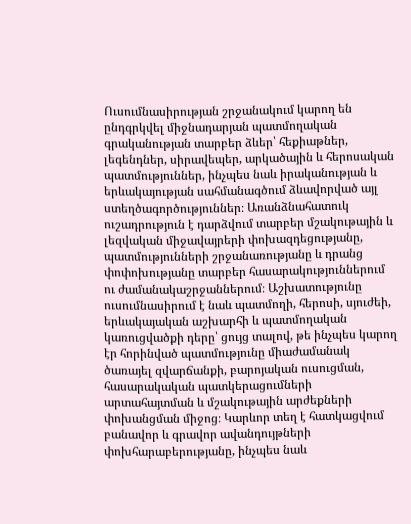Ուսումնասիրության շրջանակում կարող են ընդգրկվել միջնադարյան պատմողական գրականության տարբեր ձևեր՝ հեքիաթներ, լեգենդներ, սիրավեպեր, արկածային և հերոսական պատմություններ, ինչպես նաև իրականության և երևակայության սահմանագծում ձևավորված այլ ստեղծագործություններ։ Առանձնահատուկ ուշադրություն է դարձվում տարբեր մշակութային և լեզվական միջավայրերի փոխազդեցությանը, պատմությունների շրջանառությանը և դրանց փոփոխությանը տարբեր հասարակություններում ու ժամանակաշրջաններում։ Աշխատությունը ուսումնասիրում է նաև պատմողի, հերոսի, սյուժեի, երևակայական աշխարհի և պատմողական կառուցվածքի դերը՝ ցույց տալով, թե ինչպես կարող էր հորինված պատմությունը միաժամանակ ծառայել զվարճանքի, բարոյական ուսուցման, հասարակական պատկերացումների արտահայտման և մշակութային արժեքների փոխանցման միջոց։ Կարևոր տեղ է հատկացվում բանավոր և գրավոր ավանդույթների փոխհարաբերությանը, ինչպես նաև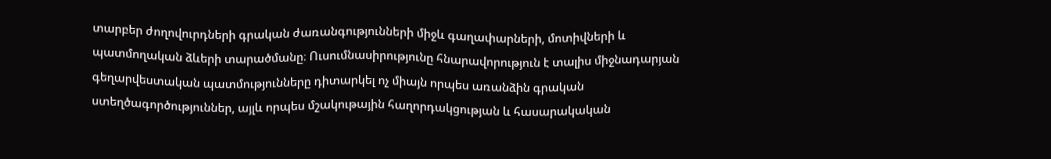տարբեր ժողովուրդների գրական ժառանգությունների միջև գաղափարների, մոտիվների և պատմողական ձևերի տարածմանը։ Ուսումնասիրությունը հնարավորություն է տալիս միջնադարյան գեղարվեստական պատմությունները դիտարկել ոչ միայն որպես առանձին գրական ստեղծագործություններ, այլև որպես մշակութային հաղորդակցության և հասարակական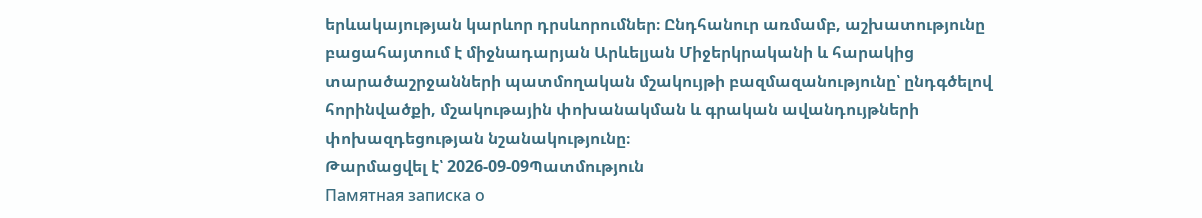երևակայության կարևոր դրսևորումներ։ Ընդհանուր առմամբ, աշխատությունը բացահայտում է միջնադարյան Արևելյան Միջերկրականի և հարակից տարածաշրջանների պատմողական մշակույթի բազմազանությունը՝ ընդգծելով հորինվածքի, մշակութային փոխանակման և գրական ավանդույթների փոխազդեցության նշանակությունը։
Թարմացվել է՝ 2026-09-09Պատմություն
Памятная записка о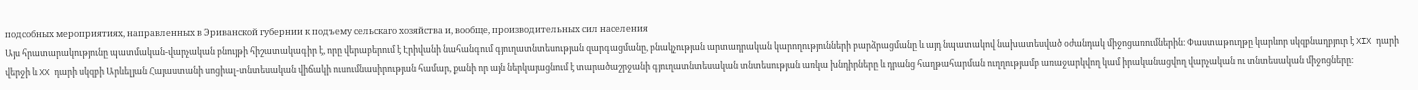подсобных мероприятиях, направленных в Эриванской губернии к подъему сельскаго хозяйства и, вообще, производительных сил населения
Այս հրատարակությունը պատմական-վարչական բնույթի հիշատակագիր է, որը վերաբերում է Էրիվանի նահանգում գյուղատնտեսության զարգացմանը, բնակչության արտադրական կարողությունների բարձրացմանը և այդ նպատակով նախատեսված օժանդակ միջոցառումներին։ Փաստաթուղթը կարևոր սկզբնաղբյուր է XIX դարի վերջի և XX դարի սկզբի Արևելյան Հայաստանի սոցիալ-տնտեսական վիճակի ուսումնասիրության համար, քանի որ այն ներկայացնում է տարածաշրջանի գյուղատնտեսական տնտեսության առկա խնդիրները և դրանց հաղթահարման ուղղությամբ առաջարկվող կամ իրականացվող վարչական ու տնտեսական միջոցները։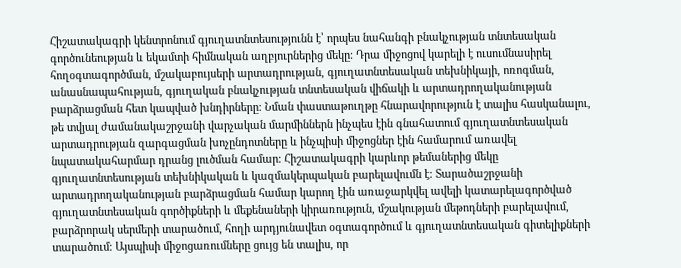Հիշատակագրի կենտրոնում գյուղատնտեսությունն է՝ որպես նահանգի բնակչության տնտեսական գործունեության և եկամտի հիմնական աղբյուրներից մեկը։ Դրա միջոցով կարելի է ուսումնասիրել հողօգտագործման, մշակաբույսերի արտադրության, գյուղատնտեսական տեխնիկայի, ոռոգման, անասնապահության, գյուղական բնակչության տնտեսական վիճակի և արտադրողականության բարձրացման հետ կապված խնդիրները։ Նման փաստաթուղթը հնարավորություն է տալիս հասկանալու, թե տվյալ ժամանակաշրջանի վարչական մարմիններն ինչպես էին գնահատում գյուղատնտեսական արտադրության զարգացման խոչընդոտները և ինչպիսի միջոցներ էին համարում առավել նպատակահարմար դրանց լուծման համար։ Հիշատակագրի կարևոր թեմաներից մեկը գյուղատնտեսության տեխնիկական և կազմակերպական բարելավումն է։ Տարածաշրջանի արտադրողականության բարձրացման համար կարող էին առաջարկվել ավելի կատարելագործված գյուղատնտեսական գործիքների և մեքենաների կիրառություն, մշակության մեթոդների բարելավում, բարձրորակ սերմերի տարածում, հողի արդյունավետ օգտագործում և գյուղատնտեսական գիտելիքների տարածում։ Այսպիսի միջոցառումները ցույց են տալիս, որ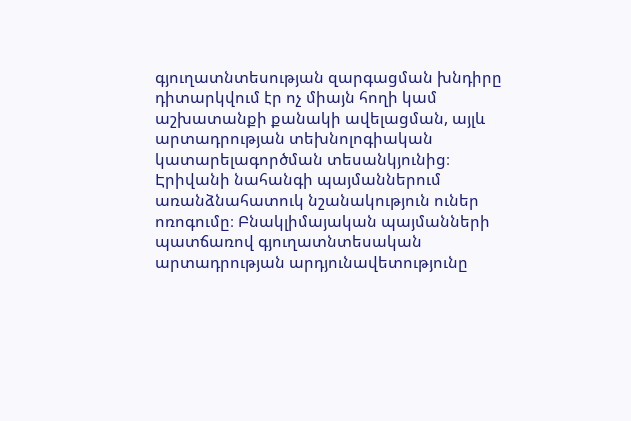գյուղատնտեսության զարգացման խնդիրը դիտարկվում էր ոչ միայն հողի կամ աշխատանքի քանակի ավելացման, այլև արտադրության տեխնոլոգիական կատարելագործման տեսանկյունից։ Էրիվանի նահանգի պայմաններում առանձնահատուկ նշանակություն ուներ ոռոգումը։ Բնակլիմայական պայմանների պատճառով գյուղատնտեսական արտադրության արդյունավետությունը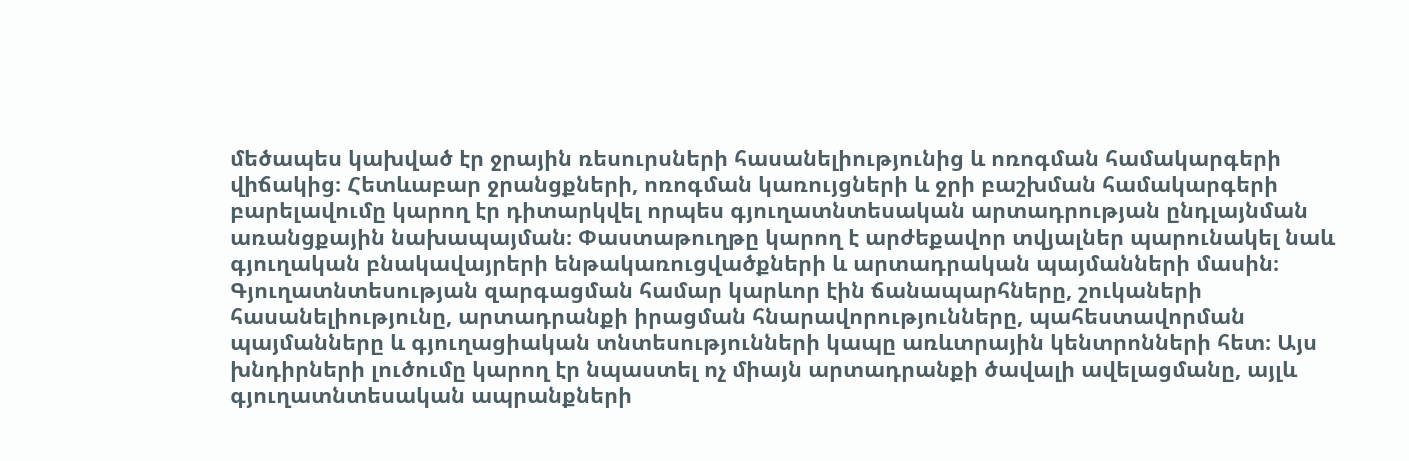մեծապես կախված էր ջրային ռեսուրսների հասանելիությունից և ոռոգման համակարգերի վիճակից։ Հետևաբար ջրանցքների, ոռոգման կառույցների և ջրի բաշխման համակարգերի բարելավումը կարող էր դիտարկվել որպես գյուղատնտեսական արտադրության ընդլայնման առանցքային նախապայման։ Փաստաթուղթը կարող է արժեքավոր տվյալներ պարունակել նաև գյուղական բնակավայրերի ենթակառուցվածքների և արտադրական պայմանների մասին։ Գյուղատնտեսության զարգացման համար կարևոր էին ճանապարհները, շուկաների հասանելիությունը, արտադրանքի իրացման հնարավորությունները, պահեստավորման պայմանները և գյուղացիական տնտեսությունների կապը առևտրային կենտրոնների հետ։ Այս խնդիրների լուծումը կարող էր նպաստել ոչ միայն արտադրանքի ծավալի ավելացմանը, այլև գյուղատնտեսական ապրանքների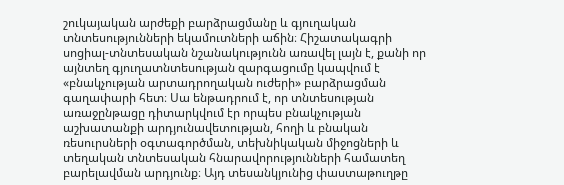շուկայական արժեքի բարձրացմանը և գյուղական տնտեսությունների եկամուտների աճին։ Հիշատակագրի սոցիալ-տնտեսական նշանակությունն առավել լայն է, քանի որ այնտեղ գյուղատնտեսության զարգացումը կապվում է «բնակչության արտադրողական ուժերի» բարձրացման գաղափարի հետ։ Սա ենթադրում է, որ տնտեսության առաջընթացը դիտարկվում էր որպես բնակչության աշխատանքի արդյունավետության, հողի և բնական ռեսուրսների օգտագործման, տեխնիկական միջոցների և տեղական տնտեսական հնարավորությունների համատեղ բարելավման արդյունք։ Այդ տեսանկյունից փաստաթուղթը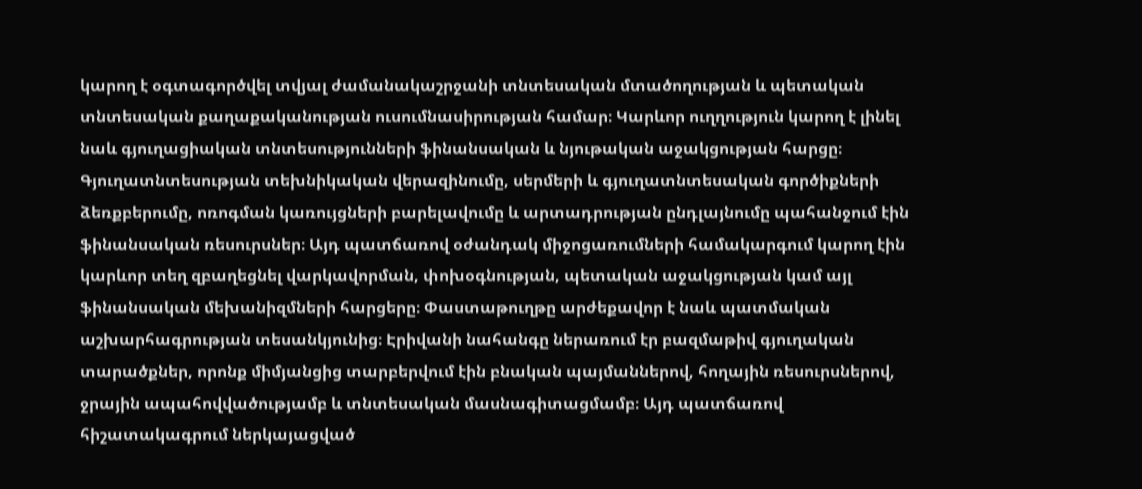կարող է օգտագործվել տվյալ ժամանակաշրջանի տնտեսական մտածողության և պետական տնտեսական քաղաքականության ուսումնասիրության համար։ Կարևոր ուղղություն կարող է լինել նաև գյուղացիական տնտեսությունների ֆինանսական և նյութական աջակցության հարցը։ Գյուղատնտեսության տեխնիկական վերազինումը, սերմերի և գյուղատնտեսական գործիքների ձեռքբերումը, ոռոգման կառույցների բարելավումը և արտադրության ընդլայնումը պահանջում էին ֆինանսական ռեսուրսներ։ Այդ պատճառով օժանդակ միջոցառումների համակարգում կարող էին կարևոր տեղ զբաղեցնել վարկավորման, փոխօգնության, պետական աջակցության կամ այլ ֆինանսական մեխանիզմների հարցերը։ Փաստաթուղթը արժեքավոր է նաև պատմական աշխարհագրության տեսանկյունից։ Էրիվանի նահանգը ներառում էր բազմաթիվ գյուղական տարածքներ, որոնք միմյանցից տարբերվում էին բնական պայմաններով, հողային ռեսուրսներով, ջրային ապահովվածությամբ և տնտեսական մասնագիտացմամբ։ Այդ պատճառով հիշատակագրում ներկայացված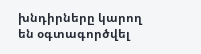խնդիրները կարող են օգտագործվել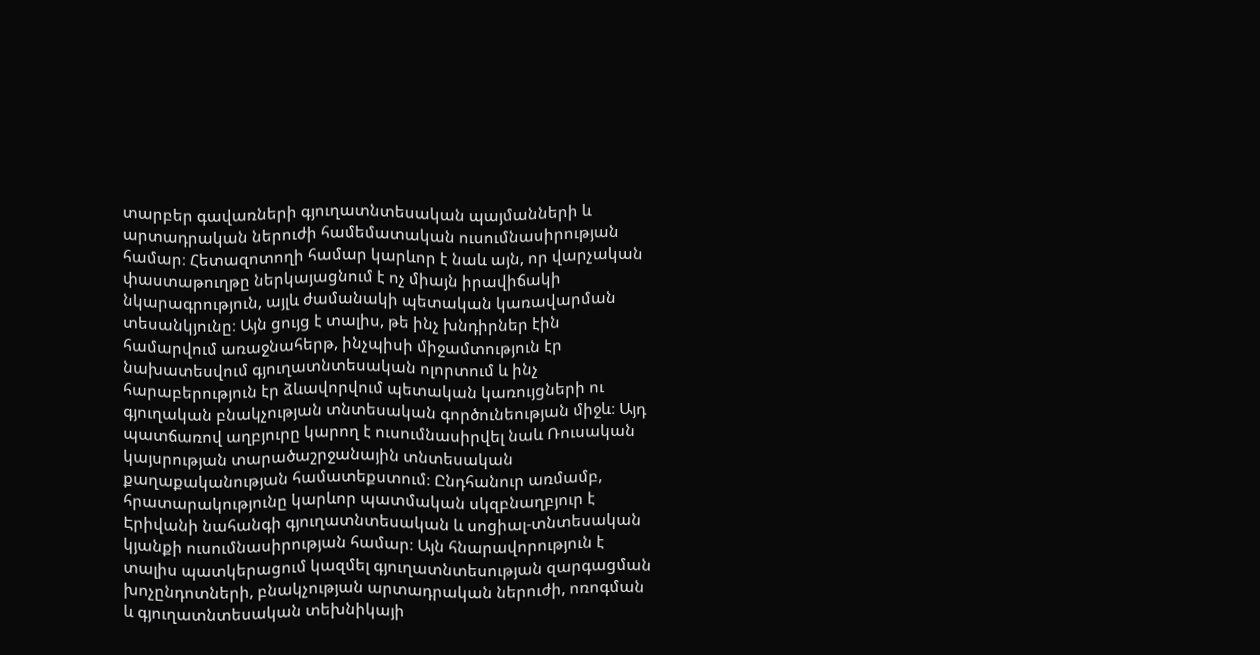տարբեր գավառների գյուղատնտեսական պայմանների և արտադրական ներուժի համեմատական ուսումնասիրության համար։ Հետազոտողի համար կարևոր է նաև այն, որ վարչական փաստաթուղթը ներկայացնում է ոչ միայն իրավիճակի նկարագրություն, այլև ժամանակի պետական կառավարման տեսանկյունը։ Այն ցույց է տալիս, թե ինչ խնդիրներ էին համարվում առաջնահերթ, ինչպիսի միջամտություն էր նախատեսվում գյուղատնտեսական ոլորտում և ինչ հարաբերություն էր ձևավորվում պետական կառույցների ու գյուղական բնակչության տնտեսական գործունեության միջև։ Այդ պատճառով աղբյուրը կարող է ուսումնասիրվել նաև Ռուսական կայսրության տարածաշրջանային տնտեսական քաղաքականության համատեքստում։ Ընդհանուր առմամբ, հրատարակությունը կարևոր պատմական սկզբնաղբյուր է Էրիվանի նահանգի գյուղատնտեսական և սոցիալ-տնտեսական կյանքի ուսումնասիրության համար։ Այն հնարավորություն է տալիս պատկերացում կազմել գյուղատնտեսության զարգացման խոչընդոտների, բնակչության արտադրական ներուժի, ոռոգման և գյուղատնտեսական տեխնիկայի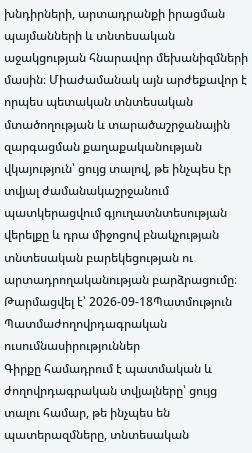խնդիրների, արտադրանքի իրացման պայմանների և տնտեսական աջակցության հնարավոր մեխանիզմների մասին։ Միաժամանակ այն արժեքավոր է որպես պետական տնտեսական մտածողության և տարածաշրջանային զարգացման քաղաքականության վկայություն՝ ցույց տալով, թե ինչպես էր տվյալ ժամանակաշրջանում պատկերացվում գյուղատնտեսության վերելքը և դրա միջոցով բնակչության տնտեսական բարեկեցության ու արտադրողականության բարձրացումը։
Թարմացվել է՝ 2026-09-18Պատմություն
Պատմաժողովրդագրական ուսումնասիրություններ
Գիրքը համադրում է պատմական և ժողովրդագրական տվյալները՝ ցույց տալու համար, թե ինչպես են պատերազմները, տնտեսական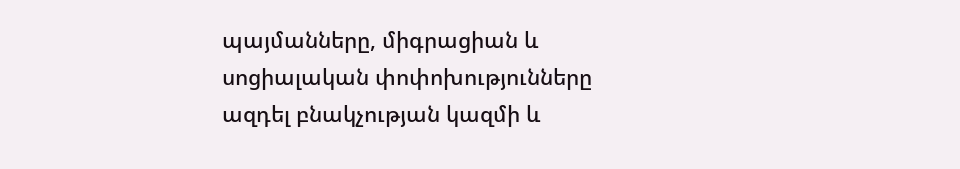պայմանները, միգրացիան և սոցիալական փոփոխությունները ազդել բնակչության կազմի և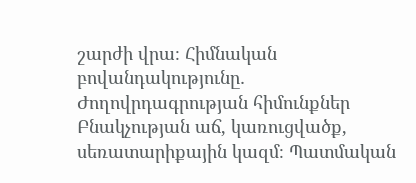շարժի վրա։ Հիմնական բովանդակությունը․ Ժողովրդագրության հիմունքներ Բնակչության աճ, կառուցվածք, սեռատարիքային կազմ։ Պատմական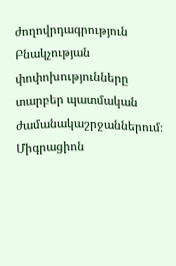ժողովրդագրություն Բնակչության փոփոխությունները տարբեր պատմական ժամանակաշրջաններում։ Միգրացիոն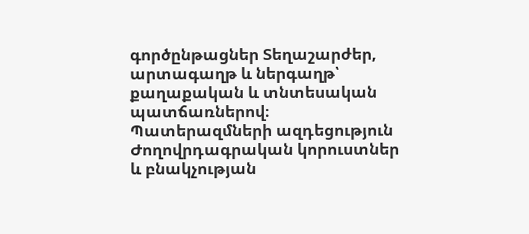գործընթացներ Տեղաշարժեր, արտագաղթ և ներգաղթ՝ քաղաքական և տնտեսական պատճառներով։ Պատերազմների ազդեցություն Ժողովրդագրական կորուստներ և բնակչության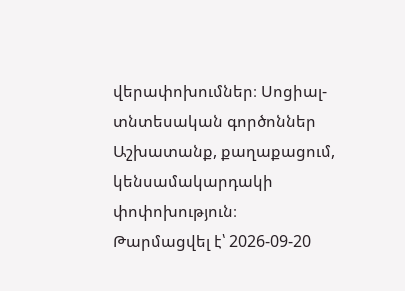վերափոխումներ։ Սոցիալ-տնտեսական գործոններ Աշխատանք, քաղաքացում, կենսամակարդակի փոփոխություն։
Թարմացվել է՝ 2026-09-20